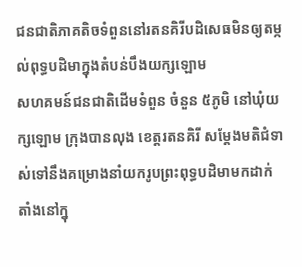ជនជាតិភាគតិចទំពួននៅរតនគិរីបដិសេធមិនឲ្យតម្កល់ពុទ្ធបដិមាក្នុងតំបន់បឹងយក្សឡោម
សហគមន៍ជនជាតិដើមទំពួន ចំនួន ៥ភូមិ នៅឃុំយក្សឡោម ក្រុងបានលុង ខេត្តរតនគិរី សម្ដែងមតិជំទាស់ទៅនឹងគម្រោងនាំយករូបព្រះពុទ្ធបដិមាមកដាក់តាំងនៅក្នុ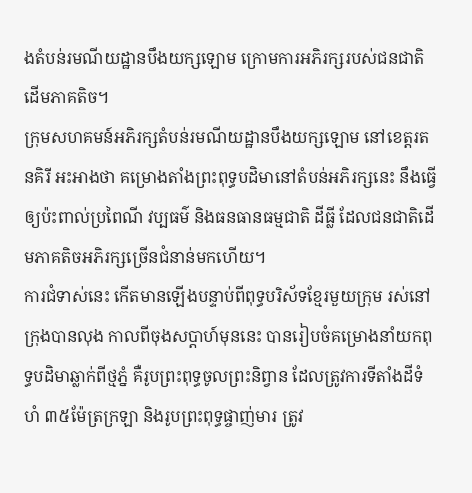ងតំបន់រមណីយដ្ឋានបឹងយក្សឡោម ក្រោមការអភិរក្សរបស់ជនជាតិដើមភាគតិច។
ក្រុមសហគមន៍អភិរក្សតំបន់រមណីយដ្ឋានបឹងយក្សឡោម នៅខេត្តរតនគិរី អះអាងថា គម្រោងតាំងព្រះពុទ្ធបដិមានៅតំបន់អភិរក្សនេះ នឹងធ្វើឲ្យប៉ះពាល់ប្រពៃណី វប្បធម៌ និងធនធានធម្មជាតិ ដីធ្លី ដែលជនជាតិដើមភាគតិចអភិរក្សច្រើនជំនាន់មកហើយ។
ការជំទាស់នេះ កើតមានឡើងបន្ទាប់ពីពុទ្ធបរិស័ទខ្មែរមួយក្រុម រស់នៅក្រុងបានលុង កាលពីចុងសប្ដាហ៍មុននេះ បានរៀបចំគម្រោងនាំយកពុទ្ធបដិមាឆ្លាក់ពីថ្មភ្នំ គឺរូបព្រះពុទ្ធចូលព្រះនិព្វាន ដែលត្រូវការទីតាំងដីទំហំ ៣៥ម៉ែត្រក្រឡា និងរូបព្រះពុទ្ធផ្ចាញ់មារ ត្រូវ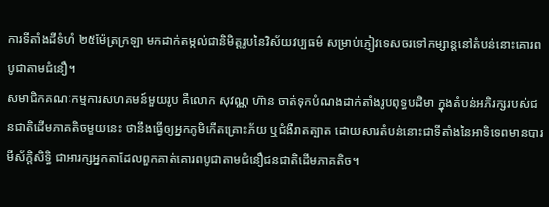ការទីតាំងដីទំហំ ២៥ម៉ែត្រក្រឡា មកដាក់តម្កល់ជានិមិត្តរូបនៃវិស័យវប្បធម៌ សម្រាប់ភ្ញៀវទេសចរទៅកម្សាន្តនៅតំបន់នោះគោរពបូជាតាមជំនឿ។
សមាជិកគណៈកម្មការសហគមន៍មួយរូប គឺលោក សុវណ្ណ ហ៊ាន ចាត់ទុកបំណងដាក់តាំងរូបពុទ្ធបដិមា ក្នុងតំបន់អភិរក្សរបស់ជនជាតិដើមភាគតិចមួយនេះ ថានឹងធ្វើឲ្យអ្នកភូមិកើតគ្រោះភ័យ ឬជំងឺរាតត្បាត ដោយសារតំបន់នោះជាទីតាំងនៃអាទិទេពមានបារមីស័ក្ដិសិទ្ធិ ជាអារក្សអ្នកតាដែលពួកគាត់គោរពបូជាតាមជំនឿជនជាតិដើមភាគតិច។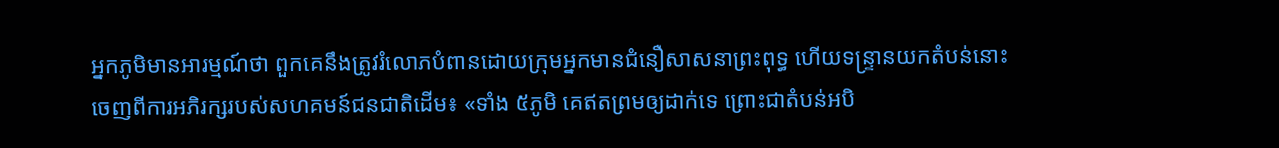អ្នកភូមិមានអារម្មណ៍ថា ពួកគេនឹងត្រូវរំលោភបំពានដោយក្រុមអ្នកមានជំនឿសាសនាព្រះពុទ្ធ ហើយទន្ទ្រានយកតំបន់នោះចេញពីការអភិរក្សរបស់សហគមន៍ជនជាតិដើម៖ «ទាំង ៥ភូមិ គេឥតព្រមឲ្យដាក់ទេ ព្រោះជាតំបន់អបិ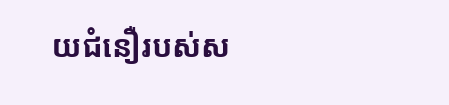យជំនឿរបស់ស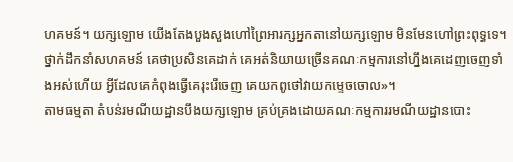ហគមន៍។ យក្សឡោម យើងតែងបួងសួងហៅព្រៃអារក្សអ្នកតានៅយក្សឡោម មិនមែនហៅព្រះពុទ្ធទេ។ ថ្នាក់ដឹកនាំសហគមន៍ គេថាប្រសិនគេដាក់ គេអត់និយាយច្រើនគណៈកម្មការនៅហ្នឹងគេដេញចេញទាំងអស់ហើយ អ្វីដែលគេកំពុងធ្វើគេរុះរើចេញ គេយកពូថៅវាយកម្ទេចចោល»។
តាមធម្មតា តំបន់រមណីយដ្ឋានបឹងយក្សឡោម គ្រប់គ្រងដោយគណៈកម្មការរមណីយដ្ឋានបោះ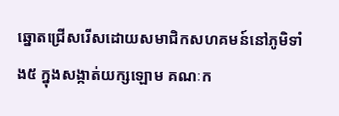ឆ្នោតជ្រើសរើសដោយសមាជិកសហគមន៍នៅភូមិទាំង៥ ក្នុងសង្កាត់យក្សឡោម គណៈក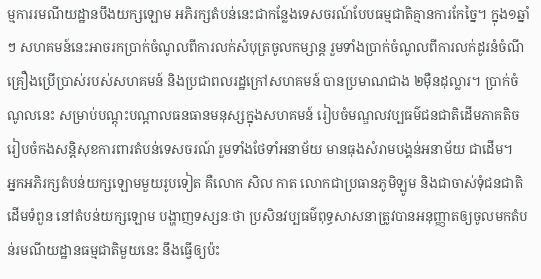ម្មការរមណីយដ្ឋានបឹងយក្សឡោម អភិរក្សតំបន់នេះជាកន្លែងទេសចរណ៍បែបធម្មជាតិគ្មានការកែច្នៃ។ ក្នុង១ឆ្នាំៗ សហគមន៍នេះអាចរកប្រាក់ចំណូលពីការលក់សំបុត្រចូលកម្សាន្ត រួមទាំងប្រាក់ចំណូលពីការលក់ដូរនំចំណី គ្រឿងប្រើប្រាស់របស់សហគមន៍ និងប្រជាពលរដ្ឋក្រៅសហគមន៍ បានប្រមាណជាង ២ម៉ឺនដុល្លារ។ ប្រាក់ចំណូលនេះ សម្រាប់បណ្តុះបណ្តាលធនធានមនុស្សក្នុងសហគមន៍ រៀបចំមណ្ឌលវប្បធម៌ជនជាតិដើមភាគតិច រៀបចំកងសន្តិសុខការពារតំបន់ទេសចរណ៍ រួមទាំងថែទាំអនាម័យ មានធុងសំរាមបង្គន់អនាម័យ ជាដើម។
អ្នកអភិរក្សតំបន់យក្សឡោមមួយរូបទៀត គឺលោក សិល កាត លោកជាប្រធានភូមិឡូម និងជាចាស់ទុំជនជាតិដើមទំពួន នៅតំបន់យក្សឡោម បង្ហាញទស្សនៈថា ប្រសិនវប្បធម៌ពុទ្ធសាសនាត្រូវបានអនុញ្ញាតឲ្យចូលមកតំបន់រមណីយដ្ឋានធម្មជាតិមួយនេះ នឹងធ្វើឲ្យប៉ះ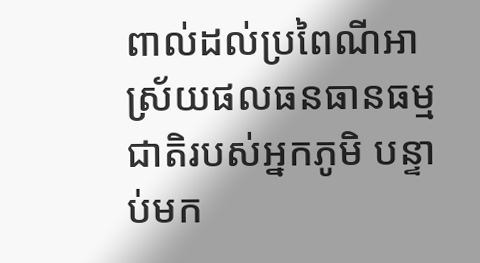ពាល់ដល់ប្រពៃណីអាស្រ័យផលធនធានធម្មជាតិរបស់អ្នកភូមិ បន្ទាប់មក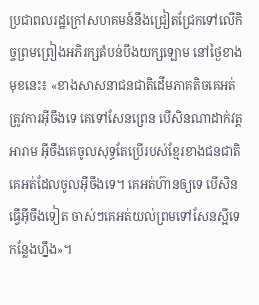ប្រជាពលរដ្ឋក្រៅសហគមន៍នឹងជ្រៀតជ្រែកទៅលើកិច្ចព្រមព្រៀងអភិរក្សតំបន់បឹងយក្សឡោម នៅថ្ងៃខាងមុខនេះ៖ «ខាងសាសនាជនជាតិដើមភាគតិចគេអត់ត្រូវការអ៊ីចឹងទេ គេទៅសែនព្រេន បើសិនណាដាក់វត្តអារាម អ៊ីចឹងគេចូលសុទ្ធតែប្រើរបស់ខ្មែរខាងជនជាតិ គេអត់ដែលចូលអ៊ីចឹងទេ។ គេអត់ហ៊ានឲ្យទេ បើសិនធ្វើអ៊ីចឹងទៀត ចាស់ៗគេអត់យល់ព្រមទៅសែនស្អីទេកន្លែងហ្នឹង»។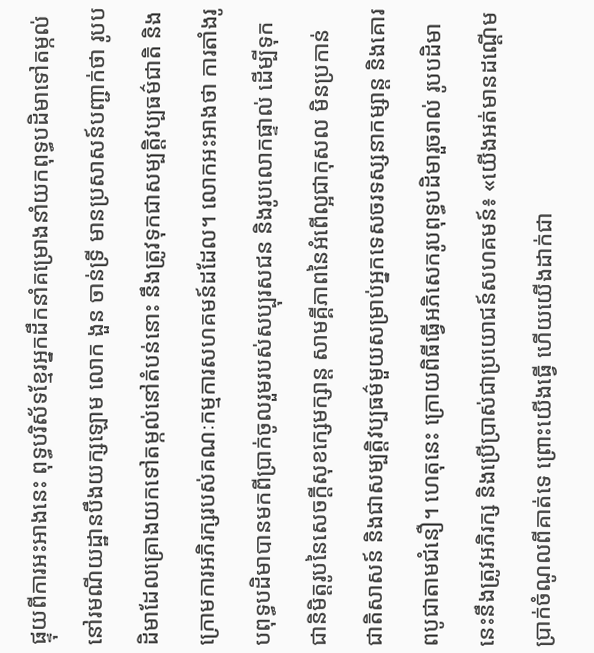ផ្ទុយពីការអះអាងនេះ ពុទ្ធបរិស័ទខ្មែរអ្នកដឹកនាំគម្រោងនាំយកពុទ្ធបដិមាទៅតម្កល់នៅរមណីយដ្ឋានបឹងយក្សឡោម លោក ងួន ចាន់ទ្រី មានប្រសាសន៍បញ្ជាក់ថា រូបបដិមាដែលគ្រោងយកទៅតម្កល់នៅតំបន់នោះ នឹងត្រូវទុកជាសម្បត្តិវប្បធម៌ជាតិ និងក្រោមការអភិរក្សរបស់គណៈកម្មការសហគមន៍ដដែល។ លោកអះអាងថា ការតាំងរូបពុទ្ធបដិមាបានមកពីប្រាក់ចូលរួមរបស់សប្បុរសជន និងរូបលោកផ្ទាល់ ដើម្បីទុកជានិមិត្តរូបនៃសេចក្តីសុខក្សេមក្សាន្ត សាមគ្គីភាពនៃអំពើល្អជាកុសល មិនប្រកាន់ជាតិសាសន៍ និងជាសម្បត្តិវប្បធម៌មួយសម្រាប់អ្នកទេសចរទស្សនាកម្សាន្ត និងគោរពបូជាតាមជំនឿ។ ហេតុនេះ ក្រោយពិធីធ្វើអភិសេករូបពុទ្ធបដិមារួចរាល់ រូបបដិមានេះនឹងត្រូវអភិរក្ស និងប្រើប្រាស់ជាប្រយោជន៍សហគមន៍៖ «យើងអត់មានដណ្ដើមប្រាក់ចំណូលពីគាត់ទេ ព្រោះយើងធ្វើ ហើយយើងដាក់ជា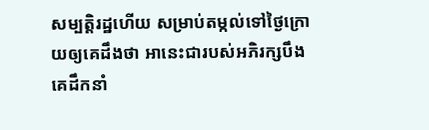សម្បត្តិរដ្ឋហើយ សម្រាប់តម្កល់ទៅថ្ងៃក្រោយឲ្យគេដឹងថា អានេះជារបស់អភិរក្សបឹង គេដឹកនាំ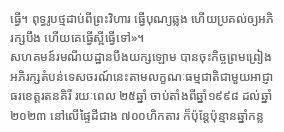ធ្វើ។ ពុទ្ធរូបថ្មដាប់ពីព្រះវិហារ ធ្វើបុណ្យឆ្លង ហើយប្រគល់ឲ្យអភិរក្សបឹង ហើយគេធ្វើស្អីធ្វើទៅ»។
សហគមន៍រមណីយដ្ឋានបឹងយក្សឡោម បានចុះកិច្ចព្រមព្រៀងអភិរក្សតំបន់ទេសចរណ៍នេះតាមលក្ខណៈធម្មជាតិជាមួយអាជ្ញាធរខេត្តរតនគិរី រយៈពេល ២៥ឆ្នាំ ចាប់តាំងពីឆ្នាំ១៩៩៨ ដល់ឆ្នាំ២០២៣ នៅលើផ្ទៃដីជាង ៧០០ហិកតារ ក៏ប៉ុន្តែប៉ុន្មានឆ្នាំកន្ល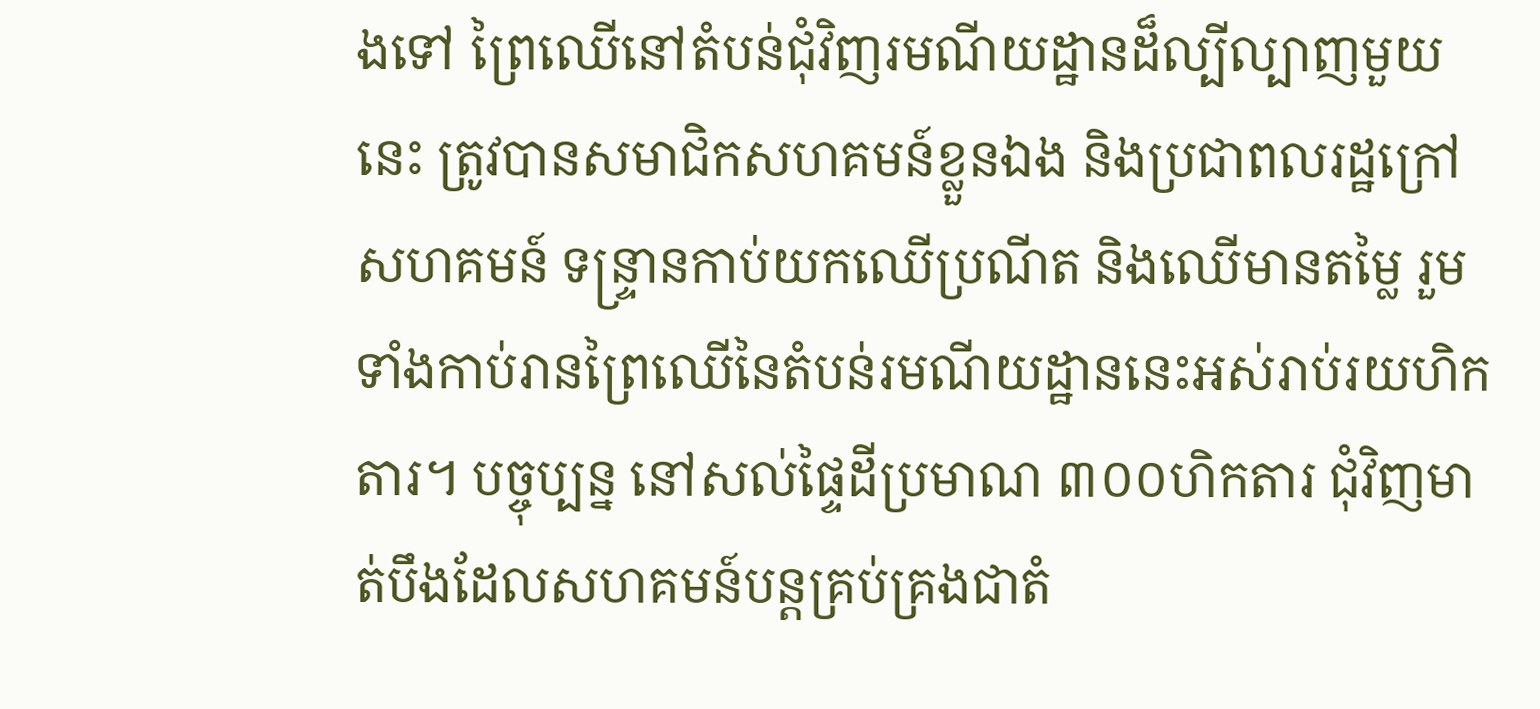ងទៅ ព្រៃឈើនៅតំបន់ជុំវិញរមណីយដ្ឋានដ៏ល្បីល្បាញមួយនេះ ត្រូវបានសមាជិកសហគមន៍ខ្លួនឯង និងប្រជាពលរដ្ឋក្រៅសហគមន៍ ទន្ទ្រានកាប់យកឈើប្រណីត និងឈើមានតម្លៃ រួមទាំងកាប់រានព្រៃឈើនៃតំបន់រមណីយដ្ឋាននេះអស់រាប់រយហិកតារ។ បច្ចុប្បន្ន នៅសល់ផ្ទៃដីប្រមាណ ៣០០ហិកតារ ជុំវិញមាត់បឹងដែលសហគមន៍បន្តគ្រប់គ្រងជាតំ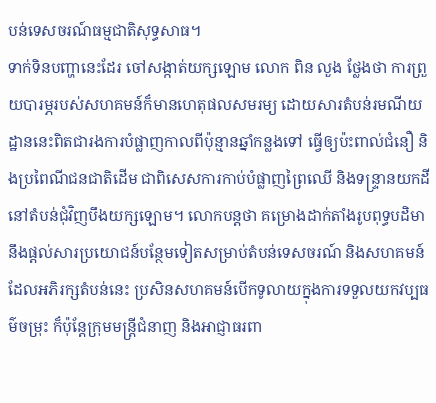បន់ទេសចរណ៍ធម្មជាតិសុទ្ធសាធ។
ទាក់ទិនបញ្ហានេះដែរ ចៅសង្កាត់យក្សឡោម លោក ពិន លួង ថ្លែងថា ការព្រួយបារម្ភរបស់សហគមន៍ក៏មានហេតុផលសមរម្យ ដោយសារតំបន់រមណីយដ្ឋាននេះពិតជារងការបំផ្លាញកាលពីប៉ុន្មានឆ្នាំកន្លងទៅ ធ្វើឲ្យប៉ះពាល់ជំនឿ និងប្រពៃណីជនជាតិដើម ជាពិសេសការកាប់បំផ្លាញព្រៃឈើ និងទន្ទ្រានយកដីនៅតំបន់ជុំវិញបឹងយក្សឡោម។ លោកបន្តថា គម្រោងដាក់តាំងរូបពុទ្ធបដិមា នឹងផ្តល់សារប្រយោជន៍បន្ថែមទៀតសម្រាប់តំបន់ទេសចរណ៍ និងសហគមន៍ដែលអភិរក្សតំបន់នេះ ប្រសិនសហគមន៍បើកទូលាយក្នុងការទទួលយកវប្បធម៌ចម្រុះ ក៏ប៉ុន្តែក្រុមមន្ត្រីជំនាញ និងអាជ្ញាធរពា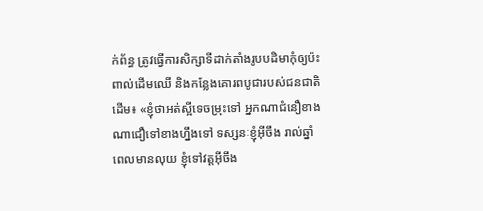ក់ព័ន្ធ ត្រូវធ្វើការសិក្សាទីដាក់តាំងរូបបដិមាកុំឲ្យប៉ះពាល់ដើមឈើ និងកន្លែងគោរពបូជារបស់ជនជាតិដើម៖ «ខ្ញុំថាអត់ស្អីទេចម្រុះទៅ អ្នកណាជំនឿខាងណាជឿទៅខាងហ្នឹងទៅ ទស្សនៈខ្ញុំអ៊ីចឹង រាល់ឆ្នាំពេលមានលុយ ខ្ញុំទៅវត្តអ៊ីចឹង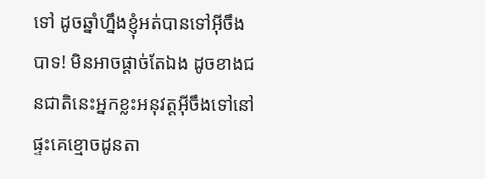ទៅ ដូចឆ្នាំហ្នឹងខ្ញុំអត់បានទៅអ៊ីចឹងបាទ! មិនអាចផ្តាច់តែឯង ដូចខាងជនជាតិនេះអ្នកខ្លះអនុវត្តអ៊ីចឹងទៅនៅផ្ទះគេខ្មោចដូនតា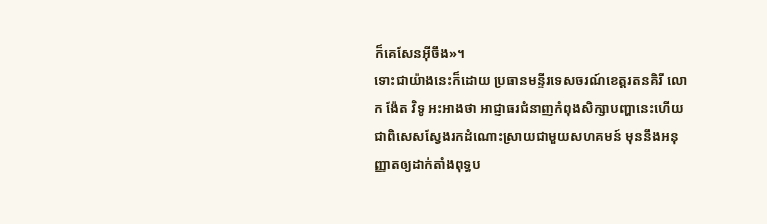ក៏គេសែនអ៊ីចឹង»។
ទោះជាយ៉ាងនេះក៏ដោយ ប្រធានមន្ទីរទេសចរណ៍ខេត្តរតនគិរី លោក ង៉ែត វិទូ អះអាងថា អាជ្ញាធរជំនាញកំពុងសិក្សាបញ្ហានេះហើយ ជាពិសេសស្វែងរកដំណោះស្រាយជាមួយសហគមន៍ មុននឹងអនុញ្ញាតឲ្យដាក់តាំងពុទ្ធប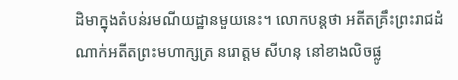ដិមាក្នុងតំបន់រមណីយដ្ឋានមួយនេះ។ លោកបន្តថា អតីតគ្រឹះព្រះរាជដំណាក់អតីតព្រះមហាក្សត្រ នរោត្តម សីហនុ នៅខាងលិចផ្លូ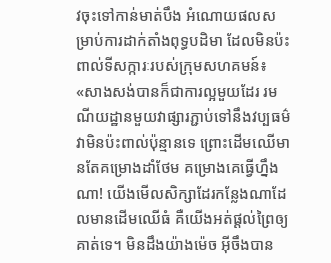វចុះទៅកាន់មាត់បឹង អំណោយផលសម្រាប់ការដាក់តាំងពុទ្ធបដិមា ដែលមិនប៉ះពាល់ទីសក្ការៈរបស់ក្រុមសហគមន៍៖ «សាងសង់បានក៏ជាការល្អមួយដែរ រមណីយដ្ឋានមួយវាផ្សារភ្ជាប់ទៅនឹងវប្បធម៌ វាមិនប៉ះពាល់ប៉ុន្មានទេ ព្រោះដើមឈើមានតែគម្រោងដាំថែម គម្រោងគេធ្វើហ្នឹងណា! យើងមើលសិក្សាដែរកន្លែងណាដែលមានដើមឈើធំ គឺយើងអត់ផ្តល់ព្រៃឲ្យគាត់ទេ។ មិនដឹងយ៉ាងម៉េច អ៊ីចឹងបាន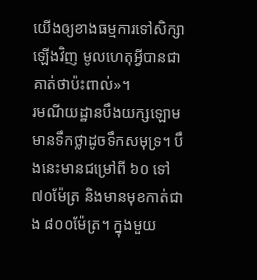យើងឲ្យខាងធម្មការទៅសិក្សាឡើងវិញ មូលហេតុអ្វីបានជាគាត់ថាប៉ះពាល់»។
រមណីយដ្ឋានបឹងយក្សឡោម មានទឹកថ្លាដូចទឹកសមុទ្រ។ បឹងនេះមានជម្រៅពី ៦០ ទៅ ៧០ម៉ែត្រ និងមានមុខកាត់ជាង ៨០០ម៉ែត្រ។ ក្នុងមួយ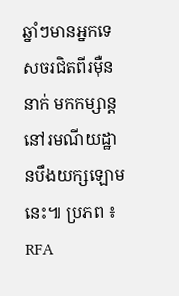ឆ្នាំៗមានអ្នកទេសចរជិតពីរម៉ឺននាក់ មកកម្សាន្តនៅរមណីយដ្ឋានបឹងយក្សឡោមនេះ៕ ប្រភព ៖ RFA